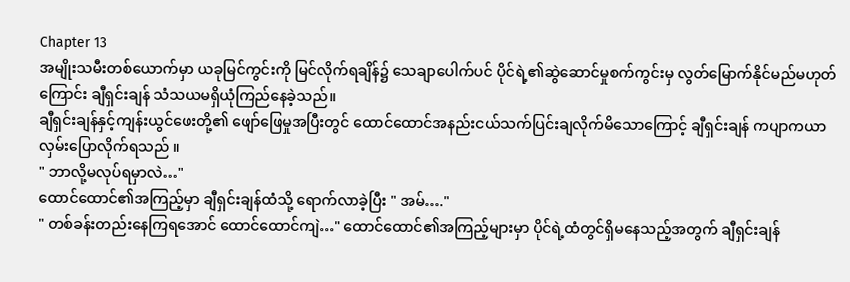Chapter 13
အမျိုးသမီးတစ်ယောက်မှာ ယခုမြင်ကွင်းကို မြင်လိုက်ရချိန်၌ သေချာပေါက်ပင် ပိုင်ရဲ့၏ဆွဲဆောင်မှုစက်ကွင်းမှ လွတ်မြောက်နိုင်မည်မဟုတ်ကြောင်း ချီရှင်းချန် သံသယမရှိယုံကြည်နေခဲ့သည်။
ချီရှင်းချန်နှင့်ကျန်းယွင်ဖေးတို့၏ ဖျော်ဖြေမှုအပြီးတွင် ထောင်ထောင်အနည်းငယ်သက်ပြင်းချလိုက်မိသောကြောင့် ချီရှင်းချန် ကပျာကယာလှမ်းပြောလိုက်ရသည် ။
" ဘာလို့မလုပ်ရမှာလဲ…"
ထောင်ထောင်၏အကြည့်မှာ ချီရှင်းချန်ထံသို့ ရောက်လာခဲ့ပြီး " အမ်…."
" တစ်ခန်းတည်းနေကြရအောင် ထောင်ထောင်ကျဲ…" ထောင်ထောင်၏အကြည့်များမှာ ပိုင်ရဲ့ထံတွင်ရှိမနေသည့်အတွက် ချီရှင်းချန်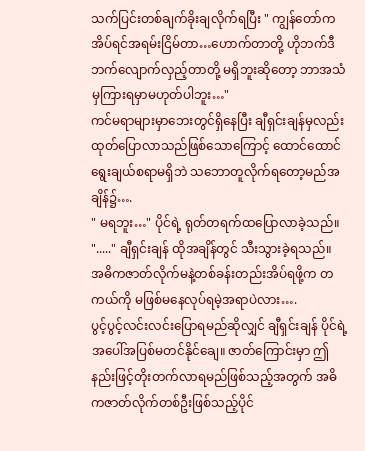သက်ပြင်းတစ်ချက်ခိုးချလိုက်ရပြီး " ကျွန်တော်က အိပ်ရင်အရမ်းငြိမ်တာ…ဟောက်တာတို့ ဟိုဘက်ဒီဘက်လျောက်လှည့်တာတို့ မရှိဘူးဆိုတော့ ဘာအသံမှကြားရမှာမဟုတ်ပါဘူး…"
ကင်မရာများမှာဘေးတွင်ရှိနေပြီး ချီရှင်းချန်မှလည်း ထုတ်ပြောလာသည်ဖြစ်သောကြောင့် ထောင်ထောင် ရွေးချယ်စရာမရှိဘဲ သဘောတူလိုက်ရတော့မည်အချိန်၌….
" မရဘူး…" ပိုင်ရဲ့ ရုတ်တရက်ထပြောလာခဲ့သည်။
"....." ချီရှင်းချန် ထိုအချိန်တွင် သီးသွားခဲ့ရသည်။
အဓိကဇာတ်လိုက်မနဲ့တစ်ခန်းတည်းအိပ်ရဖို့က တကယ်ကို မဖြစ်မနေလုပ်ရမဲ့အရာပဲလား….
ပွင့်ပွင့်လင်းလင်းပြောရမည်ဆိုလျှင် ချီရှင်းချန် ပိုင်ရဲ့အပေါ်အပြစ်မတင်နိုင်ချေ။ ဇာတ်ကြောင်းမှာ ဤနည်းဖြင့်တိုးတက်လာရမည်ဖြစ်သည့်အတွက် အဓိကဇာတ်လိုက်တစ်ဦးဖြစ်သည့်ပိုင်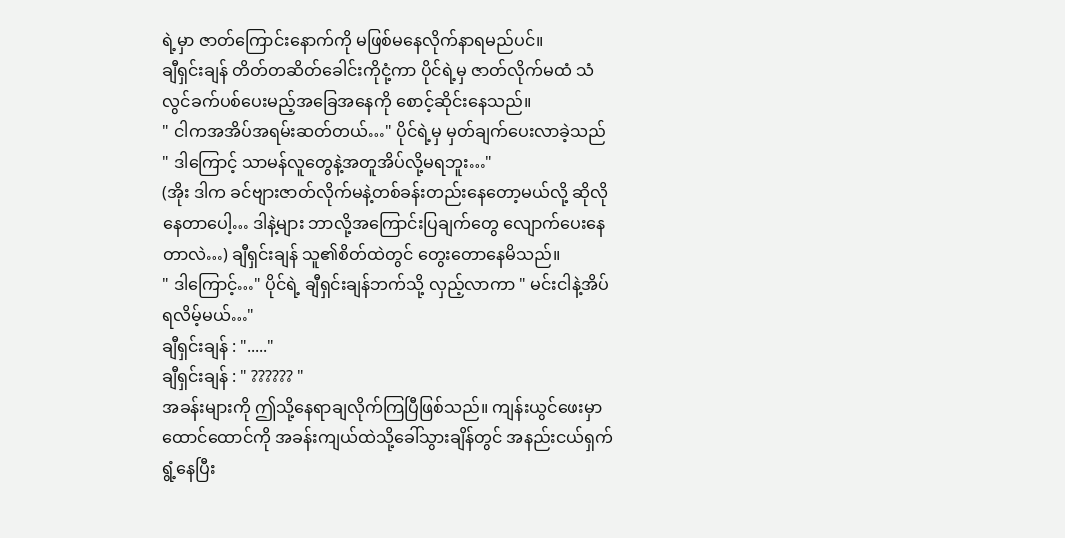ရဲ့မှာ ဇာတ်ကြောင်းနောက်ကို မဖြစ်မနေလိုက်နာရမည်ပင်။
ချီရှင်းချန် တိတ်တဆိတ်ခေါင်းကိုငုံ့ကာ ပိုင်ရဲ့မှ ဇာတ်လိုက်မထံ သံလွင်ခက်ပစ်ပေးမည့်အခြေအနေကို စောင့်ဆိုင်းနေသည်။
" ငါကအအိပ်အရမ်းဆတ်တယ်…" ပိုင်ရဲ့မှ မှတ်ချက်ပေးလာခဲ့သည်
" ဒါကြောင့် သာမန်လူတွေနဲ့အတူအိပ်လို့မရဘူး…"
(အိုး ဒါက ခင်ဗျားဇာတ်လိုက်မနဲ့တစ်ခန်းတည်းနေတော့မယ်လို့ ဆိုလိုနေတာပေါ့… ဒါနဲ့များ ဘာလို့အကြောင်းပြချက်တွေ လျောက်ပေးနေတာလဲ…) ချီရှင်းချန် သူ၏စိတ်ထဲတွင် တွေးတောနေမိသည်။
" ဒါကြောင့်…" ပိုင်ရဲ့ ချီရှင်းချန်ဘက်သို့ လှည့်လာကာ " မင်းငါနဲ့အိပ်ရလိမ့်မယ်…"
ချီရှင်းချန် : "....."
ချီရှင်းချန် : " ?????? "
အခန်းများကို ဤသို့နေရာချလိုက်ကြပြီဖြစ်သည်။ ကျန်းယွင်ဖေးမှာ ထောင်ထောင်ကို အခန်းကျယ်ထဲသို့ခေါ်သွားချိန်တွင် အနည်းငယ်ရှက်ရွံ့နေပြီး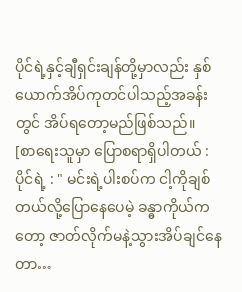ပိုင်ရဲ့နှင့်ချီရှင်းချန်တို့မှာလည်း နှစ်ယောက်အိပ်ကုတင်ပါသည့်အခန်းတွင် အိပ်ရတော့မည်ဖြစ်သည်။
[စာရေးသူမှာ ပြောစရာရှိပါတယ် :
ပိုင်ရဲ့ : " မင်းရဲ့ပါးစပ်က ငါ့ကိုချစ်တယ်လို့ပြောနေပေမဲ့ ခန္ဓာကိုယ်ကတော့ ဇာတ်လိုက်မနဲ့သွားအိပ်ချင်နေတာ…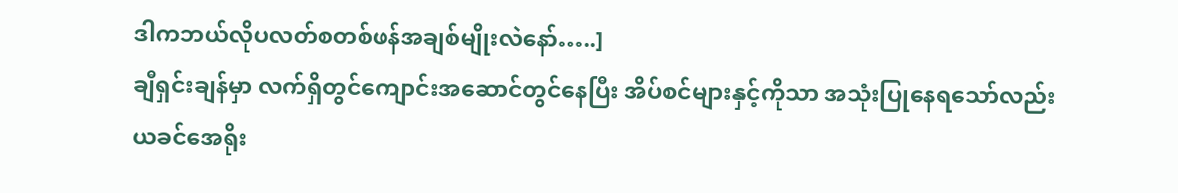ဒါကဘယ်လိုပလတ်စတစ်ဖန်အချစ်မျိုးလဲနော်…..]
ချီရှင်းချန်မှာ လက်ရှိတွင်ကျောင်းအဆောင်တွင်နေပြီး အိပ်စင်များနှင့်ကိုသာ အသုံးပြုနေရသော်လည်း ယခင်အေရိုး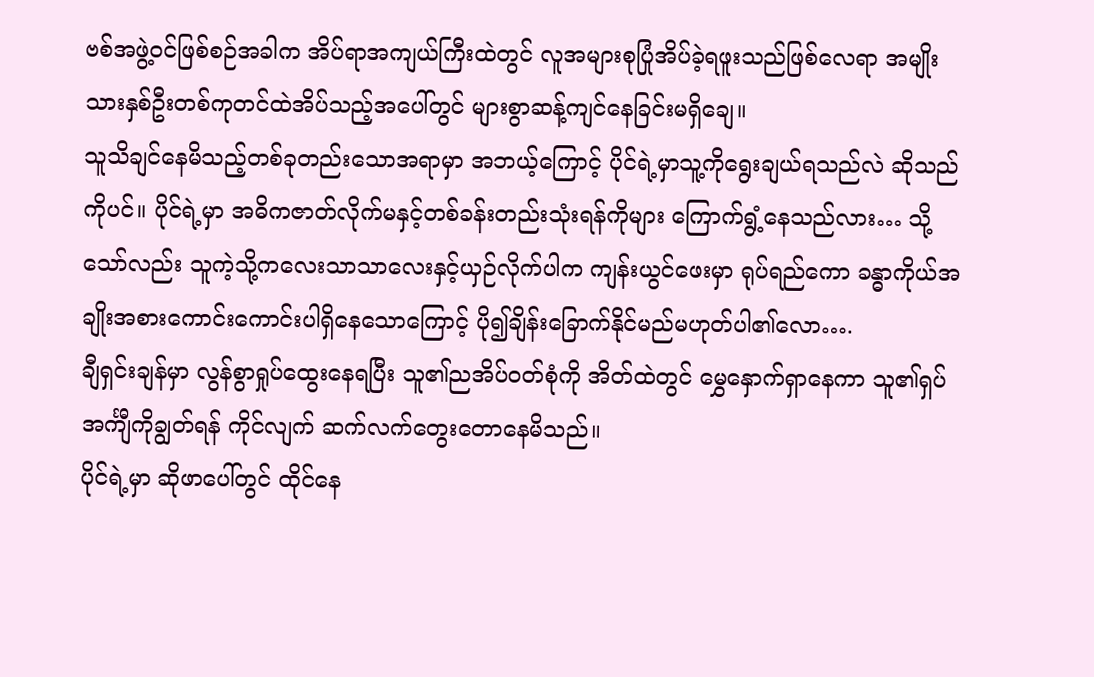ဗစ်အဖွဲ့ဝင်ဖြစ်စဉ်အခါက အိပ်ရာအကျယ်ကြီးထဲတွင် လူအများစုပြုံအိပ်ခဲ့ရဖူးသည်ဖြစ်လေရာ အမျိုးသားနှစ်ဦးတစ်ကုတင်ထဲအိပ်သည့်အပေါ်တွင် များစွာဆန့်ကျင်နေခြင်းမရှိချေ။
သူသိချင်နေမိသည့်တစ်ခုတည်းသောအရာမှာ အဘယ့်ကြောင့် ပိုင်ရဲ့မှာသူ့ကိုရွေးချယ်ရသည်လဲ ဆိုသည်ကိုပင်။ ပိုင်ရဲ့မှာ အဓိကဇာတ်လိုက်မနှင့်တစ်ခန်းတည်းသုံးရန်ကိုများ ကြောက်ရွံ့နေသည်လား… သို့သော်လည်း သူကဲ့သို့ကလေးသာသာလေးနှင့်ယှဉ်လိုက်ပါက ကျန်းယွင်ဖေးမှာ ရုပ်ရည်ကော ခန္ဓာကိုယ်အချိုးအစားကောင်းကောင်းပါရှိနေသောကြောင့် ပို၍ချိန်းခြောက်နိုင်မည်မဟုတ်ပါ၏လော….
ချီရှင်းချန်မှာ လွန်စွာရှုပ်ထွေးနေရပြီး သူ၏ညအိပ်ဝတ်စုံကို အိတ်ထဲတွင် မွှေနှောက်ရှာနေကာ သူ၏ရှပ်အင်္ကျီကိုချွတ်ရန် ကိုင်လျက် ဆက်လက်တွေးတောနေမိသည်။
ပိုင်ရဲ့မှာ ဆိုဖာပေါ်တွင် ထိုင်နေ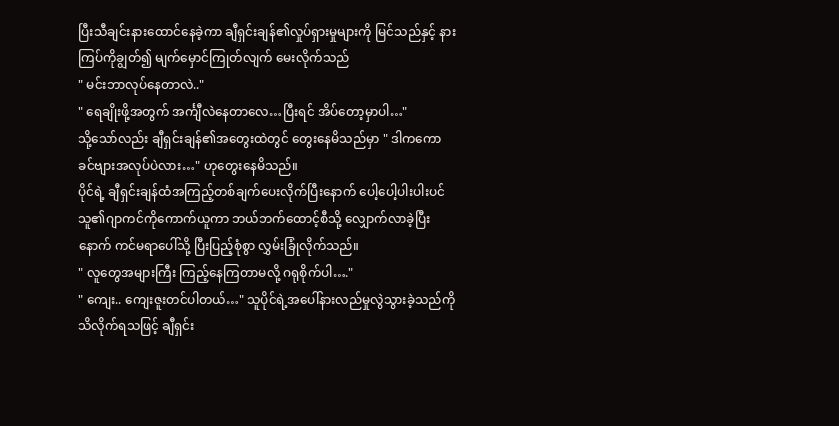ပြီးသီချင်းနားထောင်နေခဲ့ကာ ချီရှင်းချန်၏လှုပ်ရှားမှုများကို မြင်သည်နှင့် နားကြပ်ကိုချွတ်၍ မျက်မှောင်ကြုတ်လျက် မေးလိုက်သည်
" မင်းဘာလုပ်နေတာလဲ.."
" ရေချိုးဖို့အတွက် အင်္ကျီလဲနေတာလေ…ပြီးရင် အိပ်တော့မှာပါ…"
သို့သော်လည်း ချီရှင်းချန်၏အတွေးထဲတွင် တွေးနေမိသည်မှာ " ဒါကကော ခင်ဗျားအလုပ်ပဲလား…" ဟုတွေးနေမိသည်။
ပိုင်ရဲ့ ချီရှင်းချန်ထံအကြည့်တစ်ချက်ပေးလိုက်ပြီးနောက် ပေါ့ပေါ့ပါးပါးပင် သူ၏ဂျာကင်ကိုကောက်ယူကာ ဘယ်ဘက်ထောင့်စီသို့ လျှောက်လာခဲ့ပြီးနောက် ကင်မရာပေါ်သို့ ပြီးပြည့်စုံစွာ လွှမ်းခြုံလိုက်သည်။
" လူတွေအများကြီး ကြည့်နေကြတာမလို့ ဂရုစိုက်ပါ…."
" ကျေး.. ကျေးဇူးတင်ပါတယ်…" သူပိုင်ရဲ့အပေါ်နားလည်မှုလွဲသွားခဲ့သည်ကို သိလိုက်ရသဖြင့် ချီရှင်း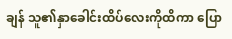ချန် သူ၏နှာခေါင်းထိပ်လေးကိုထိကာ ပြော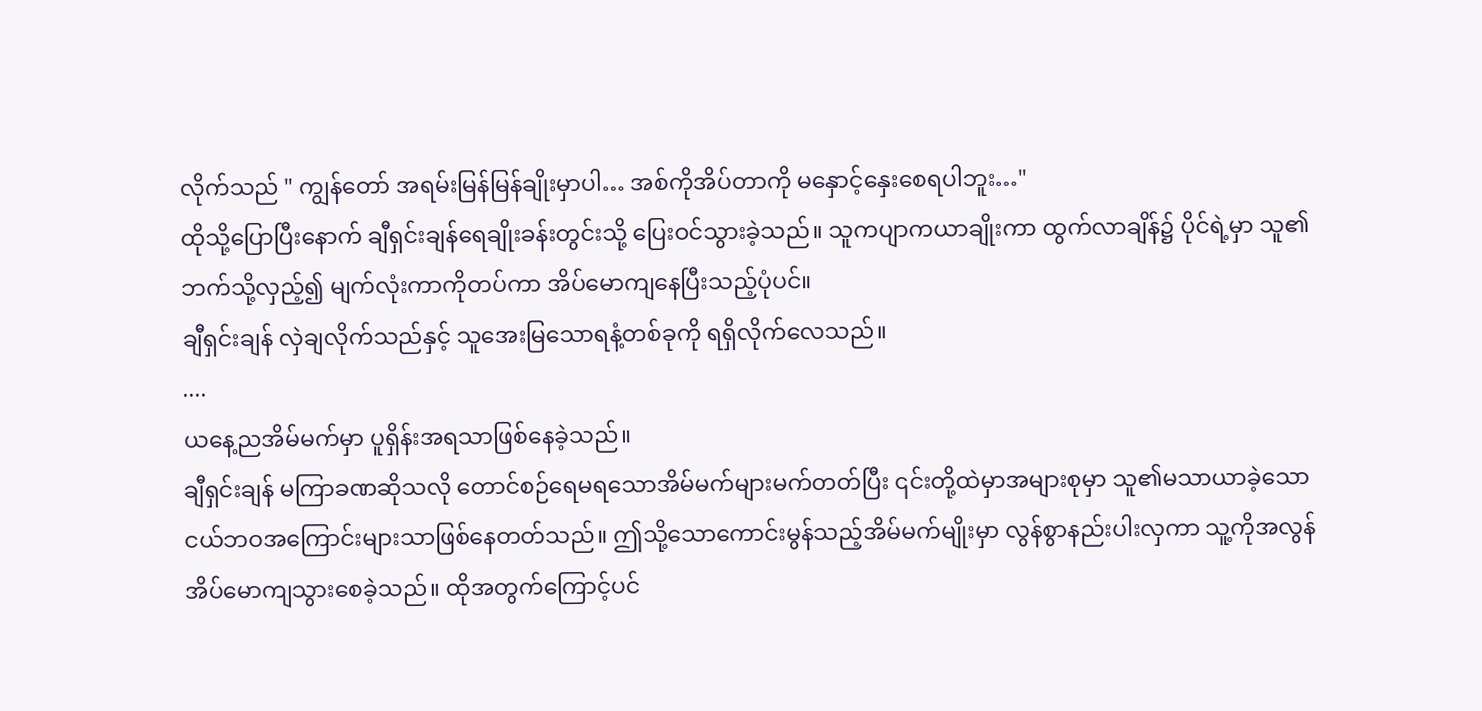လိုက်သည် " ကျွန်တော် အရမ်းမြန်မြန်ချိုးမှာပါ… အစ်ကိုအိပ်တာကို မနှောင့်နှေးစေရပါဘူး…"
ထိုသို့ပြောပြီးနောက် ချီရှင်းချန်ရေချိုးခန်းတွင်းသို့ ပြေးဝင်သွားခဲ့သည်။ သူကပျာကယာချိုးကာ ထွက်လာချိန်၌ ပိုင်ရဲ့မှာ သူ၏ဘက်သို့လှည့်၍ မျက်လုံးကာကိုတပ်ကာ အိပ်မောကျနေပြီးသည့်ပုံပင်။
ချီရှင်းချန် လှဲချလိုက်သည်နှင့် သူအေးမြသောရနံ့တစ်ခုကို ရရှိလိုက်လေသည်။
....
ယနေ့ညအိမ်မက်မှာ ပူရှိန်းအရသာဖြစ်နေခဲ့သည်။
ချီရှင်းချန် မကြာခဏဆိုသလို တောင်စဉ်ရေမရသောအိမ်မက်များမက်တတ်ပြီး ၎င်းတို့ထဲမှာအများစုမှာ သူ၏မသာယာခဲ့သောငယ်ဘဝအကြောင်းများသာဖြစ်နေတတ်သည်။ ဤသို့သောကောင်းမွန်သည့်အိမ်မက်မျိုးမှာ လွန်စွာနည်းပါးလှကာ သူ့ကိုအလွန်အိပ်မောကျသွားစေခဲ့သည်။ ထိုအတွက်ကြောင့်ပင်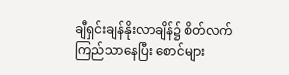ချီရှင်းချန်နိုးလာချိန်၌ စိတ်လက်ကြည်သာနေပြီး စောင်များ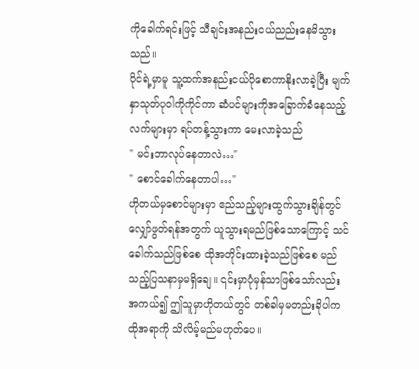ကိုခေါက်ရင်းဖြင့် သီချင်းအနည်းငယ်ညည်းနေမိသွားသည်။
ပိုင်ရဲ့မှာမူ သူ့ထက်အနည်းငယ်ပိုစောကာနိုးလာခဲ့ပြီး မျက်နှာသုတ်ပုဝါကိုကိုင်ကာ ဆံပင်များကိုအခြောက်ခံနေသည့်လက်များမှာ ရပ်တန့်သွားကာ မေးလာခဲ့သည်
" မင်းဘာလုပ်နေတာလဲ…"
" စောင်ခေါက်နေတာပါ…"
ဟိုတယ်မှစောင်များမှာ ဧည်သည့်များထွက်သွားချိန်တွင် လျှော်ဖွတ်ရန်အတွက် ယူသွားရမည်ဖြစ်သောကြောင့် သင်ခေါက်သည်ဖြစ်စေ ထိုအတိုင်းထားခဲ့သည်ဖြစ်စေ မည်သည့်ပြသနာမှမရှိချေ။ ၎င်းမှာပုံမှန်သာဖြစ်သော်လည်း အကယ်၍ ဤသူမှာဟိုတယ်တွင် တစ်ခါမှမတည်းခိုပါက ထိုအရာကို သိလိမ့်မည်မဟုတ်ပေ။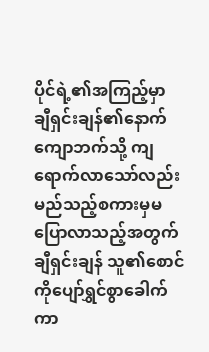ပိုင်ရဲ့၏အကြည့်မှာ ချီရှင်းချန်၏နောက်ကျောဘက်သို့ ကျရောက်လာသော်လည်း မည်သည့်စကားမှမပြောလာသည့်အတွက် ချီရှင်းချန် သူ၏စောင်ကိုပျော်ရွှင်စွာခေါက်ကာ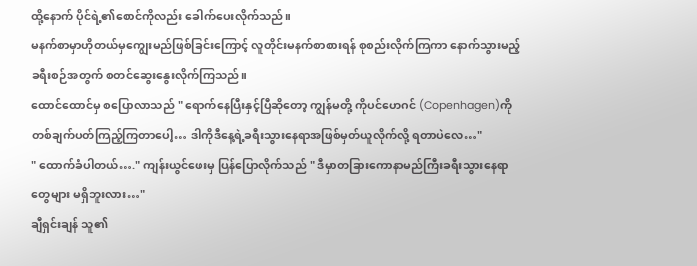ထို့နောက် ပိုင်ရဲ့၏စောင်ကိုလည်း ခေါက်ပေးလိုက်သည်။
မနက်စာမှာဟိုတယ်မှကျွေးမည်ဖြစ်ခြင်းကြောင့် လူတိုင်းမနက်စာစားရန် စုစည်းလိုက်ကြကာ နောက်သွားမည့်ခရီးစဉ်အတွက် စတင်ဆွေးနွေးလိုက်ကြသည်။
ထောင်ထောင်မှ စပြောလာသည် " ရောက်နေပြီးနှင့်ပြီဆိုတော့ ကျွန်မတို့ ကိုပင်ဟေဂင် (Copenhagen)ကို တစ်ချက်ပတ်ကြည့်ကြတာပေါ့… ဒါကိုဒီနေ့ရဲ့ခရီးသွားနေရာအဖြစ်မှတ်ယူလိုက်လို့ ရတာပဲလေ…"
" ထောက်ခံပါတယ်…." ကျန်းယွင်ဖေးမှ ပြန်ပြောလိုက်သည် " ဒီမှာတခြားကောနာမည်ကြီးခရီးသွားနေရာတွေများ မရှိဘူးလား…"
ချီရှင်းချန် သူ၏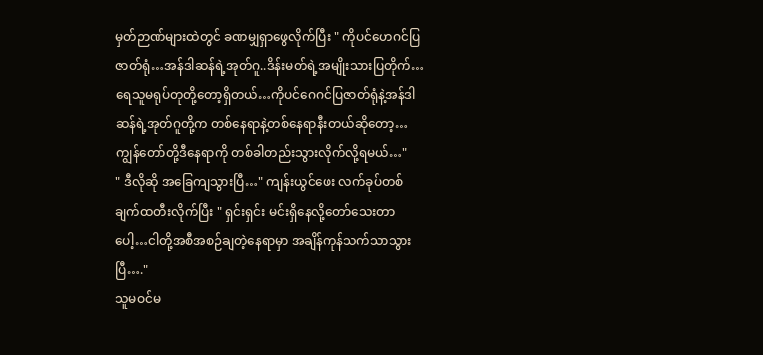မှတ်ဉာဏ်များထဲတွင် ခဏမျှရှာဖွေလိုက်ပြီး " ကိုပင်ဟေဂင်ပြဇာတ်ရုံ…အန်ဒါဆန်ရဲ့အုတ်ဂူ..ဒိန်းမတ်ရဲ့အမျိုးသားပြတိုက်…ရေသူမရုပ်တုတို့တော့ရှိတယ်…ကိုပင်ဂေဂင်ပြဇာတ်ရုံနဲ့အန်ဒါဆန်ရဲ့အုတ်ဂူတို့က တစ်နေရာနဲ့တစ်နေရာနီးတယ်ဆိုတော့…ကျွန်တော်တို့ဒီနေရာကို တစ်ခါတည်းသွားလိုက်လို့ရမယ်…"
" ဒီလိုဆို အခြေကျသွားပြီ…" ကျန်းယွင်ဖေး လက်ခုပ်တစ်ချက်ထတီးလိုက်ပြီး " ရှင်းရှင်း မင်းရှိနေလို့တော်သေးတာပေါ့…ငါတို့အစီအစဉ်ချတဲ့နေရာမှာ အချိန်ကုန်သက်သာသွားပြီ…."
သူမဝင်မ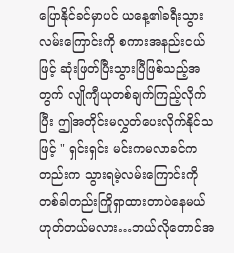ပြောနိုင်ခင်မှာပင် ယနေ့၏ခရီးသွားလမ်းကြောင်းကို စကားအနည်းငယ်ဖြင့် ဆုံးဖြတ်ပြီးသွားပြီဖြစ်သည့်အတွက် လျိုကျီယုတစ်ချက်ကြည့်လိုက်ပြီး ဤအတိုင်းမလွှတ်ပေးလိုက်နိုင်သဖြင့် " ရှင်းရှင်း မင်းကမလာခင်ကတည်းက သွားရမဲ့လမ်းကြောင်းကို တစ်ခါတည်းကြိုရှာထားတာပဲနေမယ် ဟုတ်တယ်မလား…ဘယ်လိုတောင်အ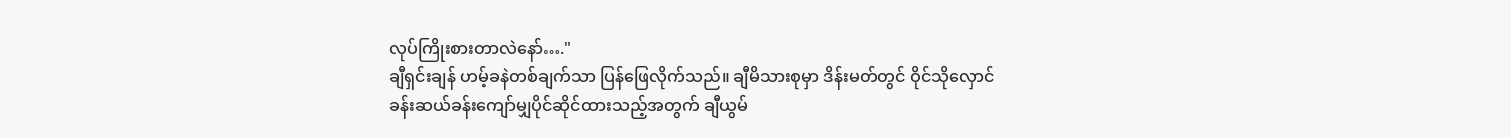လုပ်ကြိုးစားတာလဲနော်…."
ချီရှင်းချန် ဟမ့်ခနဲတစ်ချက်သာ ပြန်ဖြေလိုက်သည်။ ချီမိသားစုမှာ ဒိန်းမတ်တွင် ဝိုင်သိုလှောင်ခန်းဆယ်ခန်းကျော်မျှပိုင်ဆိုင်ထားသည့်အတွက် ချီယွမ်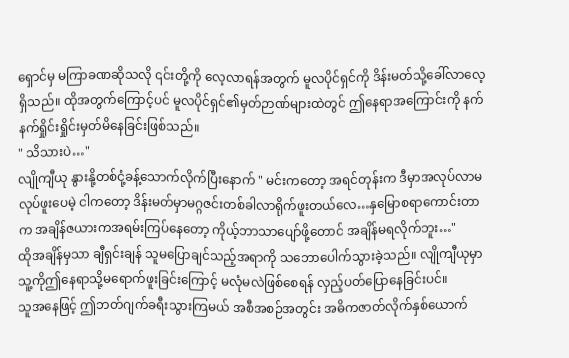ရှောင်မှ မကြာခဏဆိုသလို ၎င်းတို့ကို လေ့လာရန်အတွက် မူလပိုင်ရှင်ကို ဒိန်းမတ်သို့ခေါ်လာလေ့ရှိသည်။ ထိုအတွက်ကြောင့်ပင် မူလပိုင်ရှင်၏မှတ်ဉာဏ်များထဲတွင် ဤနေရာအကြောင်းကို နက်နက်ရှိုင်းရှိုင်းမှတ်မိနေခြင်းဖြစ်သည်။
" သိသားပဲ…"
လျိုကျီယု နွားနို့တစ်ငုံ့ခန့်သောက်လိုက်ပြီးနောက် " မင်းကတော့ အရင်တုန်းက ဒီမှာအလုပ်လာမလုပ်ဖူးပေမဲ့ ငါကတော့ ဒိန်းမတ်မှာမဂ္ဂဇင်းတစ်ခါလာရိုက်ဖူးတယ်လေ…နှမြောစရာကောင်းတာက အချိန်ဇယားကအရမ်းကြပ်နေတော့ ကိုယ့်ဘာသာပျော်ဖို့တောင် အချိန်မရလိုက်ဘူး…"
ထိုအချိန်မှသာ ချီရှင်းချန် သူမပြောချင်သည့်အရာကို သဘောပေါက်သွားခဲ့သည်။ လျိုကျီယုမှာ သူ့ကိုဤနေရာသို့မရောက်ဖူးခြင်းကြောင့် မလုံမလဲဖြစ်စေရန် လှည့်ပတ်ပြောနေခြင်းပင်။
သူအနေဖြင့် ဤဘတ်ဂျက်ခရီးသွားကြမယ် အစီအစဉ်အတွင်း အဓိကဇာတ်လိုက်နှစ်ယောက်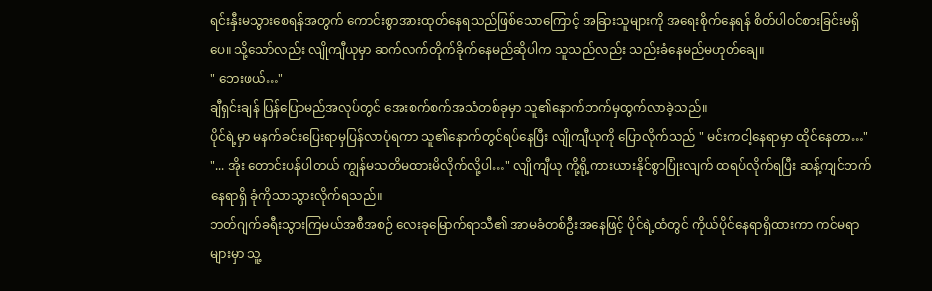ရင်းနှီးမသွားစေရန်အတွက် ကောင်းစွာအားထုတ်နေရသည်ဖြစ်သောကြောင့် အခြားသူများကို အရေးစိုက်နေရန် စိတ်ပါဝင်စားခြင်းမရှိပေ။ သို့သော်လည်း လျိုကျီယုမှာ ဆက်လက်တိုက်ခိုက်နေမည်ဆိုပါက သူသည်လည်း သည်းခံနေမည်မဟုတ်ချေ။
" ဘေးဖယ်…"
ချီရှင်းချန် ပြန်ပြောမည်အလုပ်တွင် အေးစက်စက်အသံတစ်ခုမှာ သူ၏နောက်ဘက်မှထွက်လာခဲ့သည်။
ပိုင်ရဲ့မှာ မနက်ခင်းပြေးရာမှပြန်လာပုံရကာ သူ၏နောက်တွင်ရပ်နေပြီး လျိုကျီယုကို ပြောလိုက်သည် " မင်းကငါ့နေရာမှာ ထိုင်နေတာ…"
"... အိုး တောင်းပန်ပါတယ် ကျွန်မသတိမထားမိလိုက်လို့ပါ…" လျိုကျီယု ကို့ရို့ကားယားနိုင်စွာပြုံးလျက် ထရပ်လိုက်ရပြီး ဆန့်ကျင်ဘက်နေရာရှိ ခုံကိုသာသွားလိုက်ရသည်။
ဘတ်ဂျက်ခရီးသွားကြမယ်အစီအစဉ် လေးခုမြောက်ရာသီ၏ အာမခံတစ်ဦးအနေဖြင့် ပိုင်ရဲ့ထံတွင် ကိုယ်ပိုင်နေရာရှိထားကာ ကင်မရာများမှာ သူ့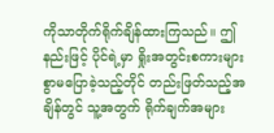ကိုသာတိုက်ရိုက်ချိန်ထားကြသည်။ ဤနည်းဖြင့် ပိုင်ရဲ့မှာ ရှိုးအတွင်းစကားများစွာမပြောခဲ့သည့်တိုင် တည်းဖြတ်သည့်အချိန်တွင် သူ့အတွက် ရိုက်ချက်အများ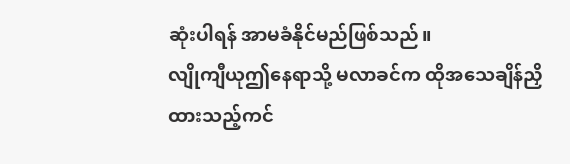ဆုံးပါရန် အာမခံနိုင်မည်ဖြစ်သည်။
လျိုကျီယုဤနေရာသို့ မလာခင်က ထိုအသေချိန်ညှိထားသည့်ကင်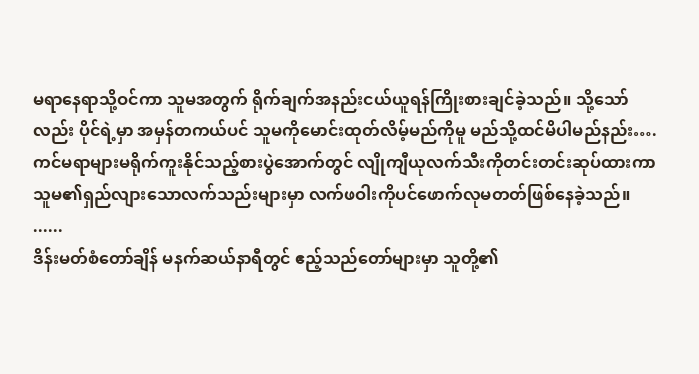မရာနေရာသို့ဝင်ကာ သူမအတွက် ရိုက်ချက်အနည်းငယ်ယူရန်ကြိုးစားချင်ခဲ့သည်။ သို့သော်လည်း ပိုင်ရဲ့မှာ အမှန်တကယ်ပင် သူမကိုမောင်းထုတ်လိမ့်မည်ကိုမူ မည်သို့ထင်မိပါမည်နည်း….
ကင်မရာများမရိုက်ကူးနိုင်သည့်စားပွဲအောက်တွင် လျိုကျီယုလက်သီးကိုတင်းတင်းဆုပ်ထားကာ သူမ၏ရှည်လျားသောလက်သည်းများမှာ လက်ဖဝါးကိုပင်ဖောက်လုမတတ်ဖြစ်နေခဲ့သည်။
......
ဒိန်းမတ်စံတော်ချိန် မနက်ဆယ်နာရီတွင် ဧည့်သည်တော်များမှာ သူတို့၏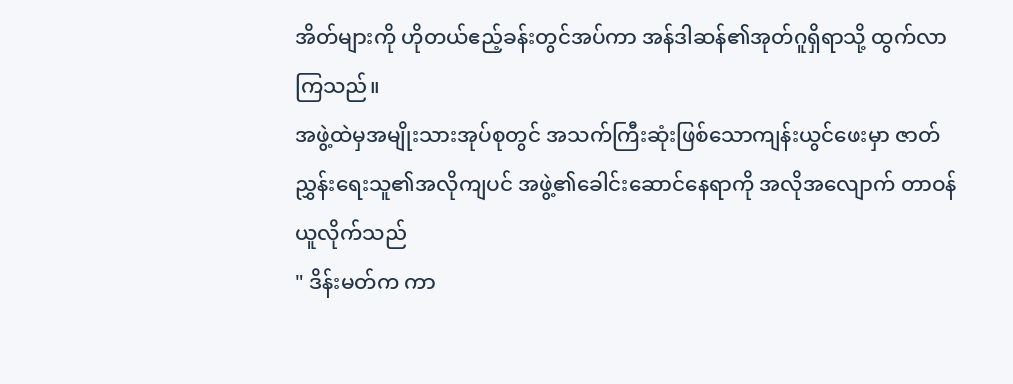အိတ်များကို ဟိုတယ်ဧည့်ခန်းတွင်အပ်ကာ အန်ဒါဆန်၏အုတ်ဂူရှိရာသို့ ထွက်လာကြသည်။
အဖွဲ့ထဲမှအမျိုးသားအုပ်စုတွင် အသက်ကြီးဆုံးဖြစ်သောကျန်းယွင်ဖေးမှာ ဇာတ်ညွှန်းရေးသူ၏အလိုကျပင် အဖွဲ့၏ခေါင်းဆောင်နေရာကို အလိုအလျောက် တာဝန်ယူလိုက်သည်
" ဒိန်းမတ်က ကာ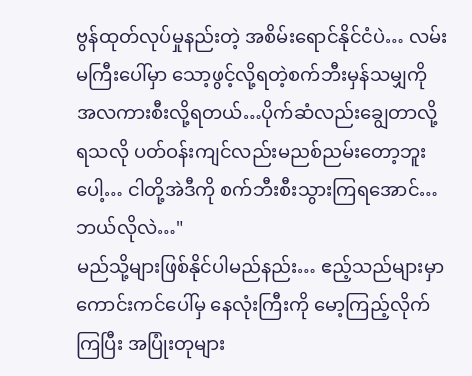ဗွန်ထုတ်လုပ်မှုနည်းတဲ့ အစိမ်းရောင်နိုင်ငံပဲ… လမ်းမကြီးပေါ်မှာ သော့ဖွင့်လို့ရတဲ့စက်ဘီးမှန်သမျှကို အလကားစီးလို့ရတယ်…ပိုက်ဆံလည်းချွေတာလို့ရသလို ပတ်ဝန်းကျင်လည်းမညစ်ညမ်းတော့ဘူးပေါ့… ငါတို့အဲဒီကို စက်ဘီးစီးသွားကြရအောင်… ဘယ်လိုလဲ…"
မည်သို့များဖြစ်နိုင်ပါမည်နည်း… ဧည့်သည်များမှာ ကောင်းကင်ပေါ်မှ နေလုံးကြီးကို မော့ကြည့်လိုက်ကြပြီး အပြုံးတုများ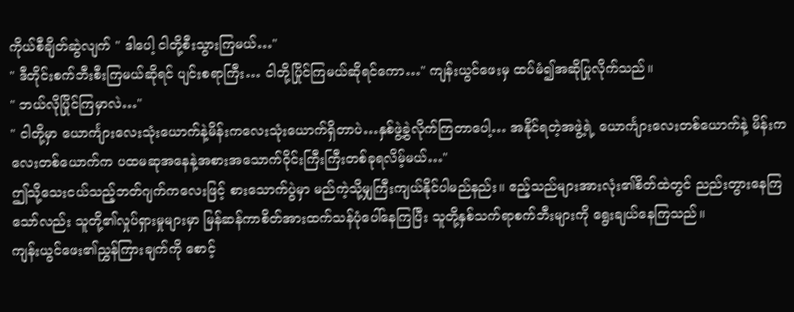ကိုယ်စီချိတ်ဆွဲလျက် " ဒါပေါ့ ငါတို့စီးသွားကြမယ်…"
" ဒီတိုင်းစက်ဘီးစီးကြမယ်ဆိုရင် ပျင်းစရာကြီး… ငါတို့ပြိုင်ကြမယ်ဆိုရင်ကော…" ကျန်းယွင်ဖေးမှ ထပ်မံ၍အဆိုပြုလိုက်သည်။
" ဘယ်လိုပြိုင်ကြမှာလဲ…"
" ငါတို့မှာ ယောင်္ကျားလေးသုံးယောက်နဲ့မိန်းကလေးသုံးယောက်ရှိတာပဲ…နှစ်ဖွဲ့ခွဲလိုက်ကြတာပေါ့… အနိုင်ရတဲ့အဖွဲ့ရဲ့ ယောင်္ကျားလေးတစ်ယောက်နဲ့ မိန်းကလေးတစ်ယောက်က ပထမဆုအနေနဲ့အစားအသောက်ဝိုင်းကြီးကြီးတစ်ခုရလိမ့်မယ်…"
ဤသို့သေးငယ်သည့်ဘတ်ဂျက်ကလေးဖြင့် စားသောက်ပွဲမှာ မည်ကဲ့သို့မျှကြီးကျယ်နိုင်ပါမည်နည်း။ ဧည့်သည်များအားလုံး၏စိတ်ထဲတွင် ညည်းတွားနေကြသော်လည်း သူတို့၏လှုပ်ရှားမှုများမှာ မြန်ဆန်ကာစိတ်အားထက်သန်ပုံပေါ်နေကြပြီး သူတို့နှစ်သက်ရာစက်ဘီးများကို ရွေးချယ်နေကြသည်။
ကျန်းယွင်ဖေး၏ညွှန်ကြားချက်ကို စောင့်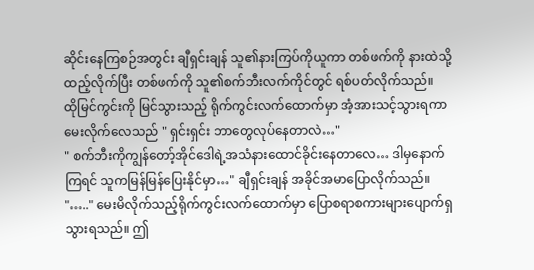ဆိုင်းနေကြစဉ်အတွင်း ချီရှင်းချန် သူ၏နားကြပ်ကိုယူကာ တစ်ဖက်ကို နားထဲသို့ထည့်လိုက်ပြီး တစ်ဖက်ကို သူ၏စက်ဘီးလက်ကိုင်တွင် ရစ်ပတ်လိုက်သည်။
ထိုမြင်ကွင်းကို မြင်သွားသည့် ရိုက်ကွင်းလက်ထောက်မှာ အံ့အားသင့်သွားရကာ မေးလိုက်လေသည် " ရှင်းရှင်း ဘာတွေလုပ်နေတာလဲ…"
" စက်ဘီးကိုကျွန်တော့်အိုင်ဒေါရဲ့အသံနားထောင်ခိုင်းနေတာလေ… ဒါမှနောက်ကြရင် သူကမြန်မြန်ပြေးနိုင်မှာ…" ချီရှင်းချန် အခိုင်အမာပြောလိုက်သည်။
"….." မေးမိလိုက်သည့်ရိုက်ကွင်းလက်ထောက်မှာ ပြောစရာစကားများပျောက်ရှသွားရသည်။ ဤ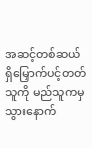အဆင့်တစ်ဆယ်ရှိမြှောက်ပင့်တတ်သူကို မည်သူကမှသွားနောက်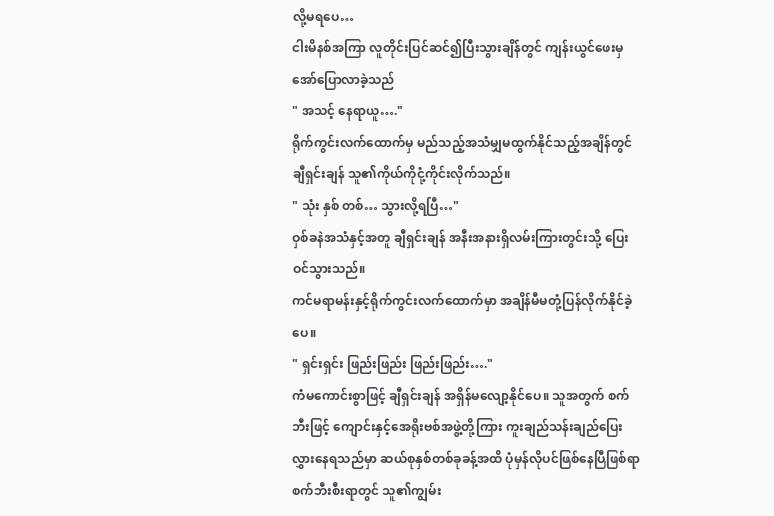လို့မရပေ…
ငါးမိနစ်အကြာ လူတိုင်းပြင်ဆင်၍ပြီးသွားချိန်တွင် ကျန်းယွင်ဖေးမှ အော်ပြောလာခဲ့သည်
" အသင့် နေရာယူ…."
ရိုက်ကွင်းလက်ထောက်မှ မည်သည့်အသံမျှမထွက်နိုင်သည့်အချိန်တွင် ချီရှင်းချန် သူ၏ကိုယ်ကိုငုံ့ကိုင်းလိုက်သည်။
" သုံး နှစ် တစ်… သွားလို့ရပြီ…"
ဝှစ်ခနဲအသံနှင့်အတူ ချီရှင်းချန် အနီးအနားရှိလမ်းကြားတွင်းသို့ ပြေးဝင်သွားသည်။
ကင်မရာမန်းနှင့်ရိုက်ကွင်းလက်ထောက်မှာ အချိန်မီမတုံ့ပြန်လိုက်နိုင်ခဲ့ပေ။
" ရှင်းရှင်း ဖြည်းဖြည်း ဖြည်းဖြည်း…."
ကံမကောင်းစွာဖြင့် ချီရှင်းချန် အရှိန်မလျော့နိုင်ပေ။ သူအတွက် စက်ဘီးဖြင့် ကျောင်းနှင့်အေရိုးဗစ်အဖွဲ့တို့ကြား ကူးချည်သန်းချည်ပြေးလွှားနေရသည်မှာ ဆယ်စုနှစ်တစ်ခုခန့်အထိ ပုံမှန်လိုပင်ဖြစ်နေပြီဖြစ်ရာ စက်ဘီးစီးရာတွင် သူ၏ကျွမ်း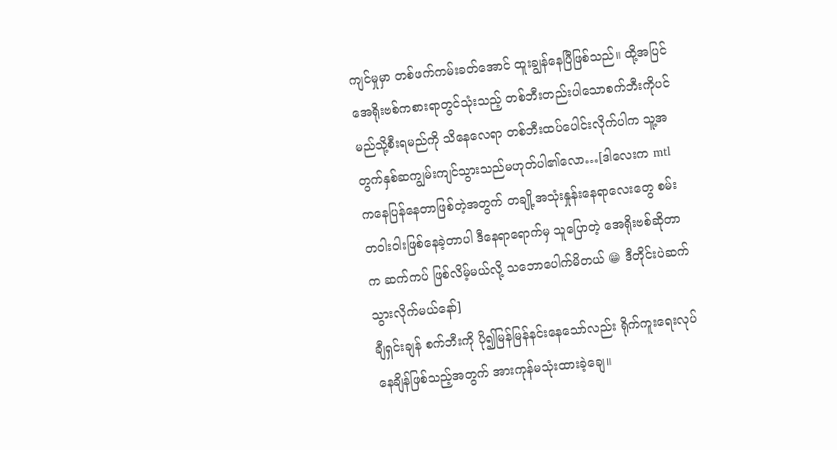ကျင်မှုမှာ တစ်ဖက်ကမ်းခတ်အောင် ထူးချွန်နေပြီဖြစ်သည်။ ထို့အပြင် အေရိုးဗစ်ကစားရာတွင်သုံးသည့် တစ်ဘီးတည်းပါသောစက်ဘီးကိုပင် မည်သို့စီးရမည်ကို သိနေလေရာ တစ်ဘီးထပ်ပေါင်းလိုက်ပါက သူ့အတွက်နှစ်ဆကျွမ်းကျင်သွားသည်မဟုတ်ပါ၏လော…[ဒါလေးက mtl ကနေပြန်နေတာဖြစ်တဲ့အတွက် တချို့အသုံးနှုန်းနေရာလေးတွေ စမ်းတဝါးဝါးဖြစ်နေခဲ့တာပါ ဒီနေရာရောက်မှ သူပြောတဲ့ အေရိုးဗစ်ဆိုတာက ဆက်ကပ် ဖြစ်လိမ့်မယ်လို့ သဘောပေါက်မိတယ် 😁 ဒီတိုင်းပဲဆက်သွားလိုက်မယ်နော်]
ချီရှင်းချန် စက်ဘီးကို ပို၍မြန်မြန်နင်းနေသော်လည်း ရိုက်ကူးရေးလုပ်နေချိန်ဖြစ်သည့်အတွက် အားကုန်မသုံးထားခဲ့ချေ။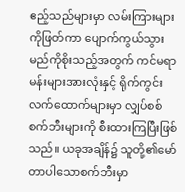ဧည့်သည်များမှာ လမ်းကြားများကိုဖြတ်ကာ ပျောက်ကွယ်သွားမည်ကိုစိုးသည့်အတွက် ကင်မရာမန်းများအားလုံးနှင့် ရိုက်ကွင်းလက်ထောက်များမှာ လျှပ်စစ်စက်ဘီးများကို စီးထားကြပြီးဖြစ်သည်။ ယခုအချိန်၌ သူတို့၏မော်တာပါသောစက်ဘီးမှာ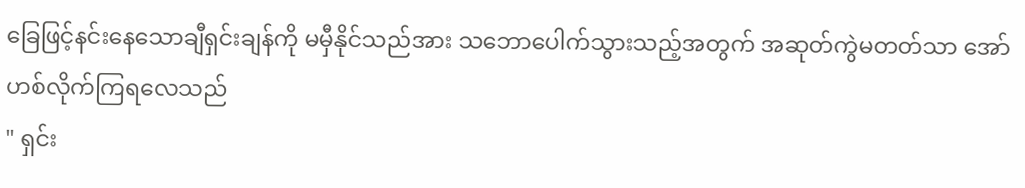ခြေဖြင့်နင်းနေသောချီရှင်းချန်ကို မမှီနိုင်သည်အား သဘောပေါက်သွားသည့်အတွက် အဆုတ်ကွဲမတတ်သာ အော်ဟစ်လိုက်ကြရလေသည်
" ရှင်း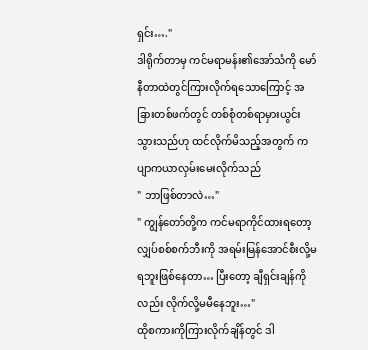ရှင်း…."
ဒါရိုက်တာမှ ကင်မရာမန်း၏အော်သံကို မော်နီတာထဲတွင်ကြားလိုက်ရသောကြောင့် အခြားတစ်ဖက်တွင် တစ်စုံတစ်ရာမှားယွင်းသွားသည်ဟု ထင်လိုက်မိသည့်အတွက် ကပျာကယာလှမ်းမေးလိုက်သည်
" ဘာဖြစ်တာလဲ…"
" ကျွန်တော်တို့က ကင်မရာကိုင်ထားရတော့ လျှပ်စစ်စက်ဘီးကို အရမ်းမြန်အောင်စီးလို့မရဘူးဖြစ်နေတာ… ပြီးတော့ ချီရှင်းချန်ကိုလည်း လိုက်လို့မမီနေဘူး…"
ထိုစကားကိုကြားလိုက်ချိန်တွင် ဒါ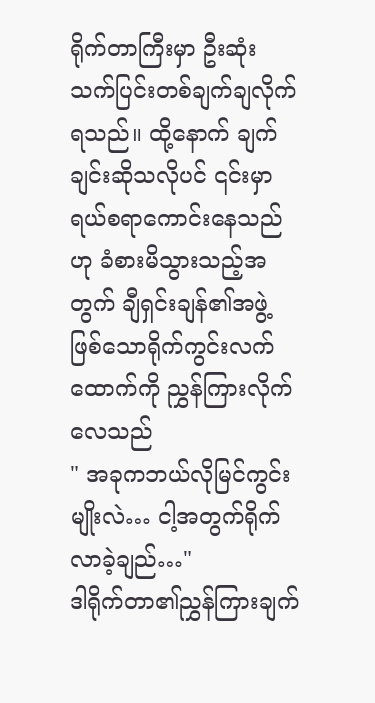ရိုက်တာကြီးမှာ ဦးဆုံးသက်ပြင်းတစ်ချက်ချလိုက်ရသည်။ ထို့နောက် ချက်ချင်းဆိုသလိုပင် ၎င်းမှာရယ်စရာကောင်းနေသည်ဟု ခံစားမိသွားသည့်အတွက် ချီရှင်းချန်၏အဖွဲ့ဖြစ်သောရိုက်ကွင်းလက်ထောက်ကို ညွှန်ကြားလိုက်လေသည်
" အခုကဘယ်လိုမြင်ကွင်းမျိုးလဲ… ငါ့အတွက်ရိုက်လာခဲ့ချည်…"
ဒါရိုက်တာ၏ညွှန်ကြားချက်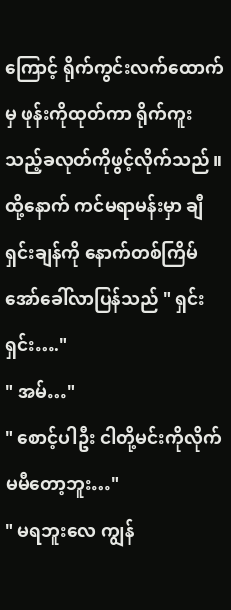ကြောင့် ရိုက်ကွင်းလက်ထောက်မှ ဖုန်းကိုထုတ်ကာ ရိုက်ကူးသည့်ခလုတ်ကိုဖွင့်လိုက်သည်။
ထို့နောက် ကင်မရာမန်းမှာ ချီရှင်းချန်ကို နောက်တစ်ကြိမ်အော်ခေါ်လာပြန်သည် " ရှင်းရှင်း…."
" အမ်…"
" စောင့်ပါဦး ငါတို့မင်းကိုလိုက်မမီတော့ဘူး…"
" မရဘူးလေ ကျွန်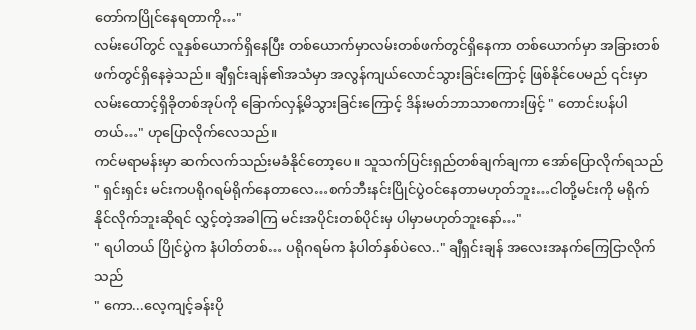တော်ကပြိုင်နေရတာကို…"
လမ်းပေါ်တွင် လူနှစ်ယောက်ရှိနေပြီး တစ်ယောက်မှာလမ်းတစ်ဖက်တွင်ရှိနေကာ တစ်ယောက်မှာ အခြားတစ်ဖက်တွင်ရှိနေခဲ့သည်။ ချီရှင်းချန်၏အသံမှာ အလွန်ကျယ်လောင်သွားခြင်းကြောင့် ဖြစ်နိုင်ပေမည် ၎င်းမှာ လမ်းထောင့်ရှိခိုတစ်အုပ်ကို ခြောက်လှန့်မိသွားခြင်းကြောင့် ဒိန်းမတ်ဘာသာစကားဖြင့် " တောင်းပန်ပါတယ်…" ဟုပြောလိုက်လေသည်။
ကင်မရာမန်းမှာ ဆက်လက်သည်းမခံနိုင်တော့ပေ။ သူသက်ပြင်းရှည်တစ်ချက်ချကာ အော်ပြောလိုက်ရသည်
" ရှင်းရှင်း မင်းကပရိုဂရမ်ရိုက်နေတာလေ…စက်ဘီးနင်းပြိုင်ပွဲဝင်နေတာမဟုတ်ဘူး…ငါတို့မင်းကို မရိုက်နိုင်လိုက်ဘူးဆိုရင် လွှင့်တဲ့အခါကြ မင်းအပိုင်းတစ်ပိုင်းမှ ပါမှာမဟုတ်ဘူးနော်…"
" ရပါတယ် ပြိုင်ပွဲက နံပါတ်တစ်… ပရိုဂရမ်က နံပါတ်နှစ်ပဲလေ.." ချီရှင်းချန် အလေးအနက်ကြေငြာလိုက်သည်
" ကော...လေ့ကျင့်ခန်းပို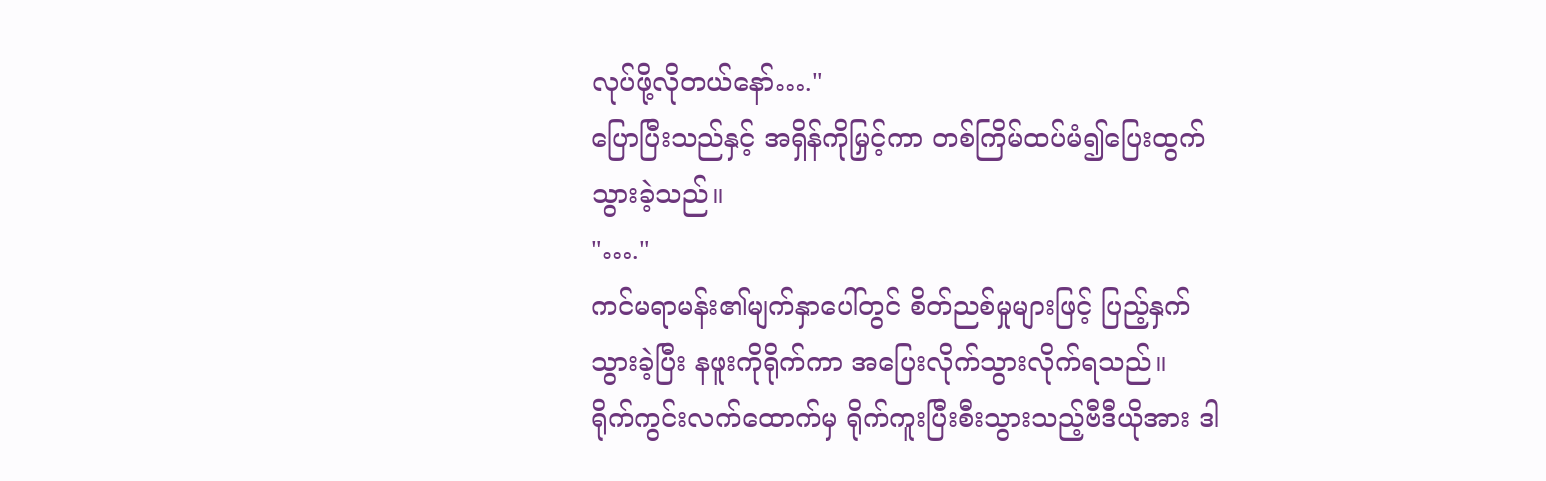လုပ်ဖို့လိုတယ်နော်…."
ပြောပြီးသည်နှင့် အရှိန်ကိုမြှင့်ကာ တစ်ကြိမ်ထပ်မံ၍ပြေးထွက်သွားခဲ့သည်။
"…."
ကင်မရာမန်း၏မျက်နှာပေါ်တွင် စိတ်ညစ်မှုများဖြင့် ပြည့်နှက်သွားခဲ့ပြီး နဖူးကိုရိုက်ကာ အပြေးလိုက်သွားလိုက်ရသည်။
ရိုက်ကွင်းလက်ထောက်မှ ရိုက်ကူးပြီးစီးသွားသည့်ဗီဒီယိုအား ဒါ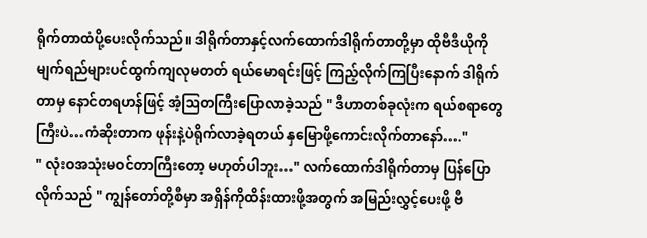ရိုက်တာထံပို့ပေးလိုက်သည်။ ဒါရိုက်တာနှင့်လက်ထောက်ဒါရိုက်တာတို့မှာ ထိုဗီဒီယိုကို မျက်ရည်များပင်ထွက်ကျလုမတတ် ရယ်မောရင်းဖြင့် ကြည့်လိုက်ကြပြီးနောက် ဒါရိုက်တာမှ နောင်တရဟန်ဖြင့် အံ့ဩတကြီးပြောလာခဲ့သည် " ဒီဟာတစ်ခုလုံးက ရယ်စရာတွေကြီးပဲ…ကံဆိုးတာက ဖုန်းနဲ့ပဲရိုက်လာခဲ့ရတယ် နှမြောဖို့ကောင်းလိုက်တာနော်…."
" လုံးဝအသုံးမဝင်တာကြီးတော့ မဟုတ်ပါဘူး…" လက်ထောက်ဒါရိုက်တာမှ ပြန်ပြောလိုက်သည် " ကျွန်တော်တို့စီမှာ အရှိန်ကိုထိန်းထားဖို့အတွက် အမြည်းလွှင့်ပေးဖို့ ဗီ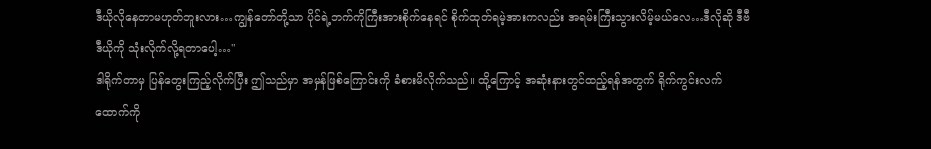ဒီယိုလိုနေတာမဟုတ်ဘူးလား…ကျွန်တော်တို့သာ ပိုင်ရဲ့ဘက်ကိုကြီးအားစိုက်နေရင် စိုက်ထုတ်ရမဲ့အားကလည်း အရမ်းကြီးသွားလိမ့်မယ်လေ…ဒီလိုဆို ဒီဗီဒီယိုကို သုံးလိုက်လို့ရတာပေါ့…"
ဒါရိုက်တာမှ ပြန်တွေးကြည့်လိုက်ပြီး ဤသည်မှာ အမှန်ဖြစ်ကြောင်းကို ခံစားမိလိုက်သည်။ ထို့ကြောင့် အဆုံးနားတွင်ထည့်ရန်အတွက် ရိုက်ကွင်းလက်ထောက်ကို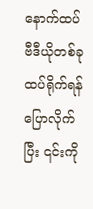နောက်ထပ်ဗီဒီယိုတစ်ခုထပ်ရိုက်ရန်ပြောလိုက်ပြီး ၎င်းကို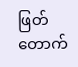ဖြတ်တောက်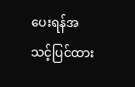ပေးရန်အသင့်ပြင်ထား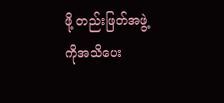ဖို့ တည်းဖြတ်အဖွဲ့ကိုအသိပေး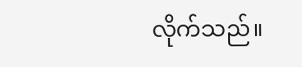လိုက်သည်။